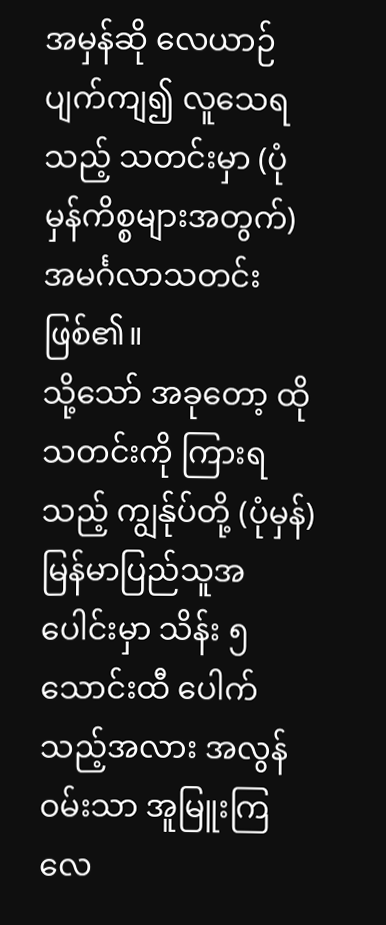အမှန်ဆို လေယာဉ်ပျက်ကျ၍ လူသေရသည့် သတင်းမှာ (ပုံမှန်ကိစ္စများအတွက်) အမင်္ဂလာသတင်း ဖြစ်၏။
သို့သော် အခုတော့ ထိုသတင်းကို ကြားရသည့် ကျွန်ုပ်တို့ (ပုံမှန်) မြန်မာပြည်သူအပေါင်းမှာ သိန်း ၅ သောင်းထီ ပေါက်သည့်အလား အလွန် ဝမ်းသာ အူမြူးကြလေ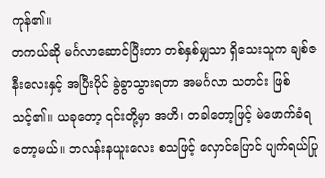ကုန်၏။
တကယ်ဆို မင်္ဂလာဆောင်ပြီးတာ တစ်နှစ်မျှသာ ရှိသေးသူက ချစ်ဇနီးလေးနှင့် အပြီးပိုင် ခွဲခွာသွားရတာ အမင်္ဂလာ သတင်း ဖြစ်သင့်၏။ ယခုတော့ ၎င်းတို့မှာ အဟိ၊ တခါတော့ဖြင့် မဲဖောက်ခံရတော့မယ်။ ဘလန်းနယူးလေး စသဖြင့် လှောင်ပြောင် ပျက်ရယ်ပြု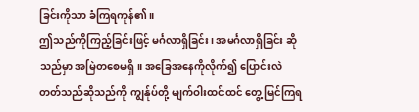ခြင်းကိုသာ ခံကြရကုန်၏။
ဤသည်ကိုကြည့်ခြင်းဖြင့် မင်္ဂလာရှိခြင်း၊ အမင်္ဂလာရှိခြင်း ဆိုသည်မှာ အမြဲတစေမရှိ။ အခြေအနေကိုလိုက်၍ ပြောင်းလဲ တတ်သည်ဆိုသည်ကို ကျွန်ုပ်တို့ မျက်ဝါးထင်ထင် တွေ့မြင်ကြရ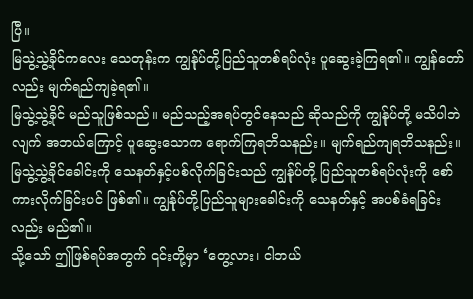ပြီ။
မြသွဲ့သွဲ့ခိုင်ကလေး သေတုန်းက ကျွန်ုပ်တို့ပြည်သူတစ်ရပ်လုံး ပူဆွေးခဲ့ကြရ၏။ ကျွန်တော်လည်း မျက်ရည်ကျခဲ့ရ၏။
မြသွဲ့သွဲ့ခိုင် မည်သူဖြစ်သည်။ မည်သည့်အရပ်တွင်နေသည် ဆိုသည်ကို ကျွန်ုပ်တို့ မသိပါဘဲလျက် အဘယ်ကြောင့် ပူဆွေးသောက ရောက်ကြရဘိသနည်း။ မျက်ရည်ကျရဘိသနည်း။
မြသွဲ့သွဲ့ခိုင်ခေါင်းကို သေနတ်နှင့်ပစ်လိုက်ခြင်းသည် ကျွန်ုပ်တို့ ပြည်သူတစ်ရပ်လုံးကို စော်ကားလိုက်ခြင်းပင် ဖြစ်၏။ ကျွန်ုပ်တို့ပြည်သူများခေါင်းကို သေနတ်နှင့် အပစ်ခံရခြင်းလည်း မည်၏။
သို့သော် ဤဖြစ်ရပ်အတွက် ၎င်းတို့မှာ ‘တွေ့လား၊ ငါဘယ်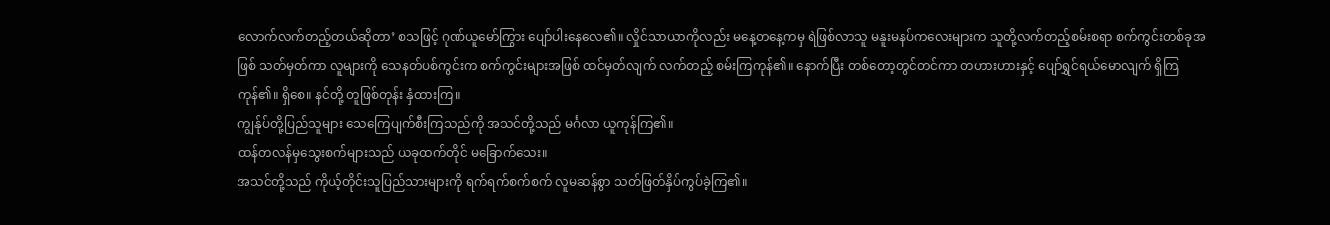လောက်လက်တည့်တယ်ဆိုတာ’ စသဖြင့် ဂုဏ်ယူမော်ကြွား ပျော်ပါးနေလေ၏။ လှိုင်သာယာကိုလည်း မနေ့တနေ့ကမှ ရဲဖြစ်လာသူ မနူးမနပ်ကလေးများက သူတို့လက်တည့်စမ်းစရာ စက်ကွင်းတစ်ခုအဖြစ် သတ်မှတ်ကာ လူများကို သေနတ်ပစ်ကွင်းက စက်ကွင်းများအဖြစ် ထင်မှတ်လျက် လက်တည့် စမ်းကြကုန်၏။ နောက်ပြီး တစ်တော့တွင်တင်ကာ တဟားဟားနှင့် ပျော်ရွှင်ရယ်မောလျက် ရှိကြကုန်၏။ ရှိစေ။ နင်တို့ တူဖြစ်တုန်း နှံထားကြ။
ကျွန်ုပ်တို့ပြည်သူများ သေကြေပျက်စီးကြသည်ကို အသင်တို့သည် မင်္ဂလာ ယူကုန်ကြ၏။
ထန်တလန်မှသွေးစက်များသည် ယခုထက်တိုင် မခြောက်သေး။
အသင်တို့သည် ကိုယ့်တိုင်းသူပြည်သားများကို ရက်ရက်စက်စက် လူမဆန်စွာ သတ်ဖြတ်နှိပ်ကွပ်ခဲ့ကြ၏။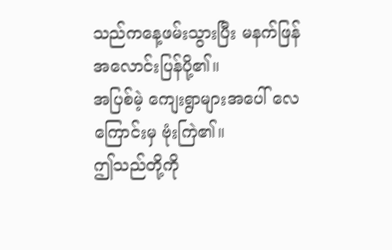သည်ကနေ့ဖမ်းသွားပြီး မနက်ဖြန် အလောင်းပြန်ပို့၏။
အပြစ်မဲ့ ကျေးရွာများအပေါ် လေကြောင်းမှ ဗုံးကြဲ၏။
ဤသည်တို့ကို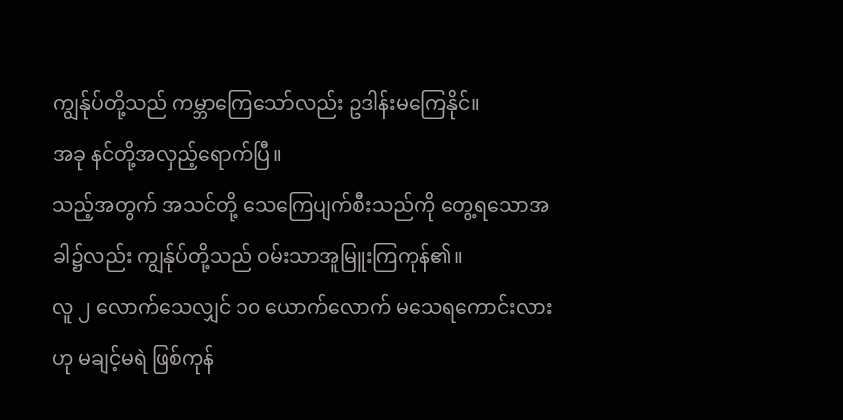ကျွန်ုပ်တို့သည် ကမ္ဘာကြေသော်လည်း ဥဒါန်းမကြေနိုင်။
အခု နင်တို့အလှည့်ရောက်ပြီ။
သည့်အတွက် အသင်တို့ သေကြေပျက်စီးသည်ကို တွေ့ရသောအခါ၌လည်း ကျွန်ုပ်တို့သည် ဝမ်းသာအူမြူးကြကုန်၏။
လူ ၂ လောက်သေလျှင် ၁၀ ယောက်လောက် မသေရကောင်းလားဟု မချင့်မရဲ ဖြစ်ကုန်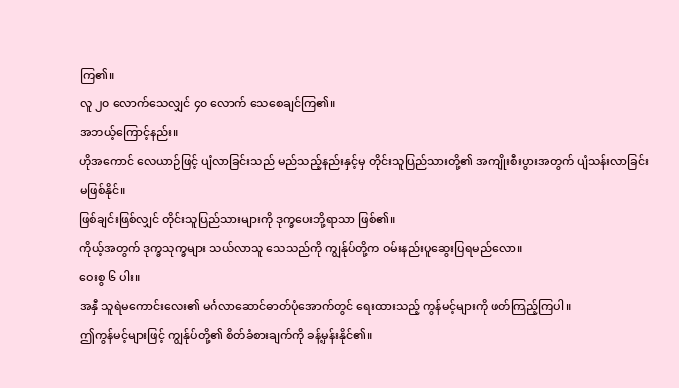ကြ၏။
လူ ၂၀ လောက်သေလျှင် ၄၀ လောက် သေစေချင်ကြ၏။
အဘယ့်ကြောင့်နည်း။
ဟိုအကောင် လေယာဉ်ဖြင့် ပျံလာခြင်းသည် မည်သည့်နည်းနှင့်မှ တိုင်းသူပြည်သားတို့၏ အကျိုးစီးပွားအတွက် ပျံသန်းလာခြင်း မဖြစ်နိုင်။
ဖြစ်ချင်းဖြစ်လျှင် တိုင်းသူပြည်သားများကို ဒုက္ခပေးဘို့ရာသာ ဖြစ်၏။
ကိုယ့်အတွက် ဒုက္ခသုက္ခများ သယ်လာသူ သေသည်ကို ကျွန်ုပ်တို့က ဝမ်းနည်းပူဆွေးပြရမည်လော။
ဝေးစွ ၆ ပါး။
အနှီ သူရဲမကောင်းလေး၏ မင်္ဂလာဆောင်ဓာတ်ပုံအောက်တွင် ရေးထားသည့် ကွန်မင့်များကို ဖတ်ကြည့်ကြပါ။
ဤကွန်မင့်များဖြင့် ကျွန်ုပ်တို့၏ စိတ်ခံစားချက်ကို ခန့်မှန်းနိုင်၏။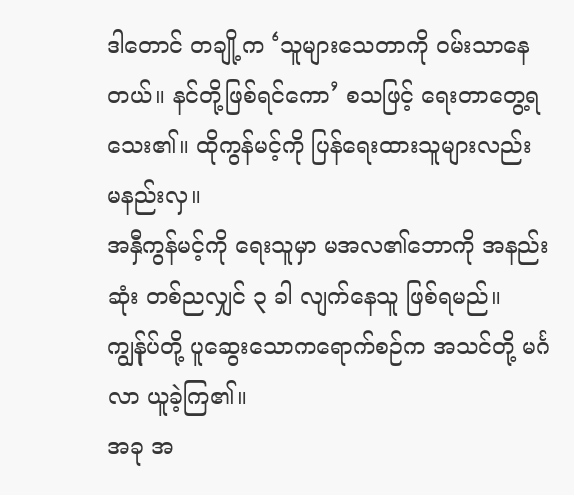ဒါတောင် တချို့က ‘သူများသေတာကို ဝမ်းသာနေတယ်။ နင်တို့ဖြစ်ရင်ကော’ စသဖြင့် ရေးတာတွေ့ရသေး၏။ ထိုကွန်မင့်ကို ပြန်ရေးထားသူများလည်း မနည်းလှ။
အနှီကွန်မင့်ကို ရေးသူမှာ မအလ၏ဘောကို အနည်းဆုံး တစ်ညလျှင် ၃ ခါ လျက်နေသူ ဖြစ်ရမည်။
ကျွန်ုပ်တို့ ပူဆွေးသောကရောက်စဉ်က အသင်တို့ မင်္ဂလာ ယူခဲ့ကြ၏။
အခု အ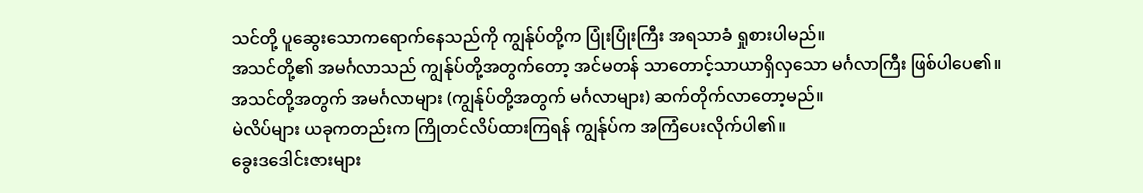သင်တို့ ပူဆွေးသောကရောက်နေသည်ကို ကျွန်ုပ်တို့က ပြုံးပြုံးကြီး အရသာခံ ရှုစားပါမည်။
အသင်တို့၏ အမင်္ဂလာသည် ကျွန်ုပ်တို့အတွက်တော့ အင်မတန် သာတောင့်သာယာရှိလှသော မင်္ဂလာကြီး ဖြစ်ပါပေ၏။
အသင်တို့အတွက် အမင်္ဂလာများ (ကျွန်ုပ်တို့အတွက် မင်္ဂလာများ) ဆက်တိုက်လာတော့မည်။
မဲလိပ်များ ယခုကတည်းက ကြိုတင်လိပ်ထားကြရန် ကျွန်ုပ်က အကြံပေးလိုက်ပါ၏။
ခွေးဒဒေါင်းဇားများ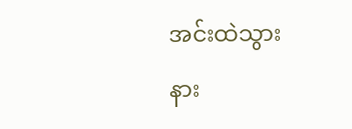အင်းထဲသွား
နား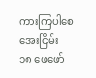ကားကြပါစေ
အေးငြိမ်း
၁၈ ဖေဖော်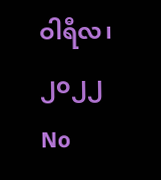ဝါရီလ၊ ၂၀၂၂
No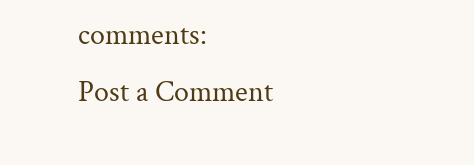comments:
Post a Comment